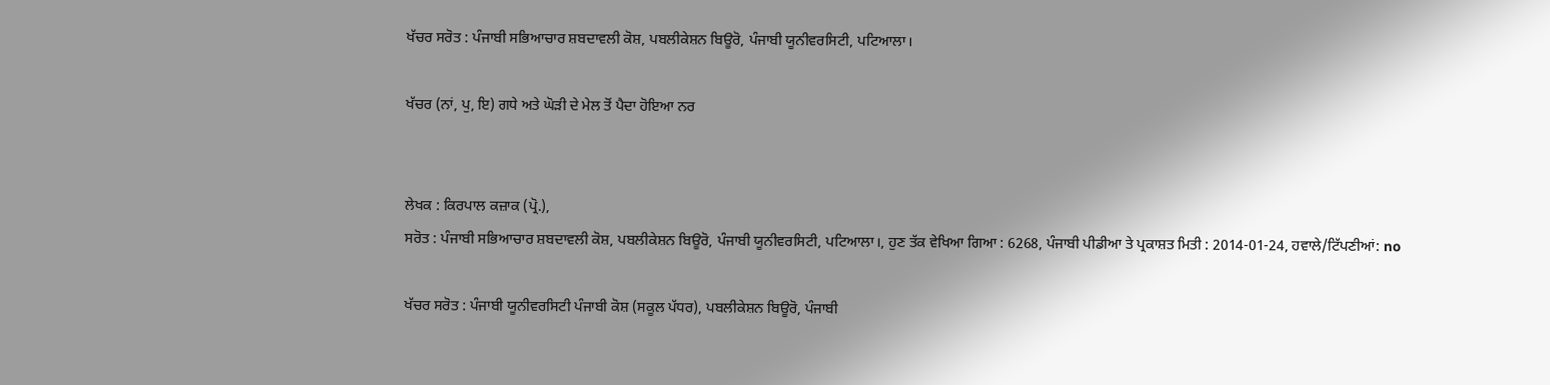ਖੱਚਰ ਸਰੋਤ : ਪੰਜਾਬੀ ਸਭਿਆਚਾਰ ਸ਼ਬਦਾਵਲੀ ਕੋਸ਼, ਪਬਲੀਕੇਸ਼ਨ ਬਿਊਰੋ, ਪੰਜਾਬੀ ਯੂਨੀਵਰਸਿਟੀ, ਪਟਿਆਲਾ।

ਖੱਚਰ (ਨਾਂ, ਪੁ, ਇ) ਗਧੇ ਅਤੇ ਘੋੜੀ ਦੇ ਮੇਲ ਤੋਂ ਪੈਦਾ ਹੋਇਆ ਨਰ


ਲੇਖਕ : ਕਿਰਪਾਲ ਕਜ਼ਾਕ (ਪ੍ਰੋ.),
ਸਰੋਤ : ਪੰਜਾਬੀ ਸਭਿਆਚਾਰ ਸ਼ਬਦਾਵਲੀ ਕੋਸ਼, ਪਬਲੀਕੇਸ਼ਨ ਬਿਊਰੋ, ਪੰਜਾਬੀ ਯੂਨੀਵਰਸਿਟੀ, ਪਟਿਆਲਾ।, ਹੁਣ ਤੱਕ ਵੇਖਿਆ ਗਿਆ : 6268, ਪੰਜਾਬੀ ਪੀਡੀਆ ਤੇ ਪ੍ਰਕਾਸ਼ਤ ਮਿਤੀ : 2014-01-24, ਹਵਾਲੇ/ਟਿੱਪਣੀਆਂ: no

ਖੱਚਰ ਸਰੋਤ : ਪੰਜਾਬੀ ਯੂਨੀਵਰਸਿਟੀ ਪੰਜਾਬੀ ਕੋਸ਼ (ਸਕੂਲ ਪੱਧਰ), ਪਬਲੀਕੇਸ਼ਨ ਬਿਊਰੋ, ਪੰਜਾਬੀ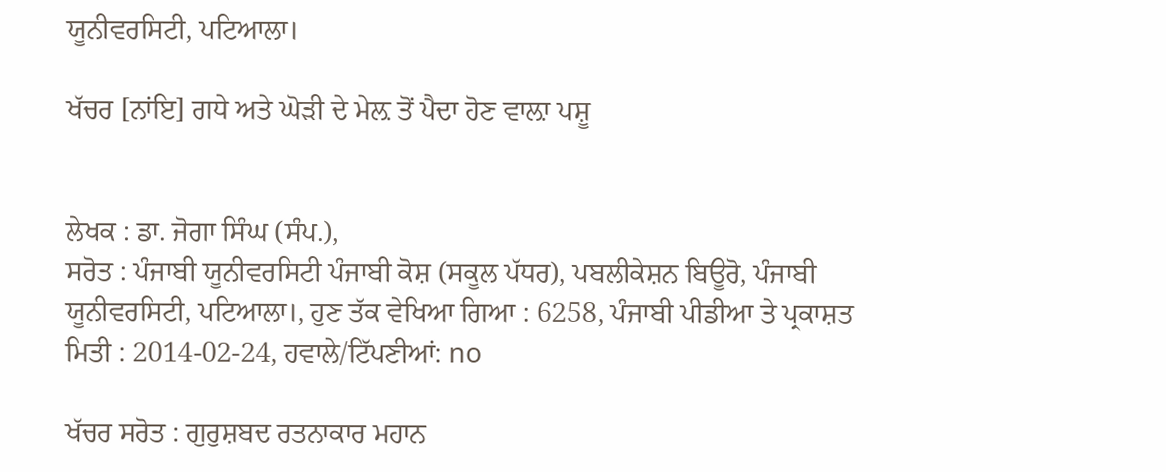ਯੂਨੀਵਰਸਿਟੀ, ਪਟਿਆਲਾ।

ਖੱਚਰ [ਨਾਂਇ] ਗਧੇ ਅਤੇ ਘੋੜੀ ਦੇ ਮੇਲ਼ ਤੋਂ ਪੈਦਾ ਹੋਣ ਵਾਲ਼ਾ ਪਸ਼ੂ


ਲੇਖਕ : ਡਾ. ਜੋਗਾ ਸਿੰਘ (ਸੰਪ.),
ਸਰੋਤ : ਪੰਜਾਬੀ ਯੂਨੀਵਰਸਿਟੀ ਪੰਜਾਬੀ ਕੋਸ਼ (ਸਕੂਲ ਪੱਧਰ), ਪਬਲੀਕੇਸ਼ਨ ਬਿਊਰੋ, ਪੰਜਾਬੀ ਯੂਨੀਵਰਸਿਟੀ, ਪਟਿਆਲਾ।, ਹੁਣ ਤੱਕ ਵੇਖਿਆ ਗਿਆ : 6258, ਪੰਜਾਬੀ ਪੀਡੀਆ ਤੇ ਪ੍ਰਕਾਸ਼ਤ ਮਿਤੀ : 2014-02-24, ਹਵਾਲੇ/ਟਿੱਪਣੀਆਂ: no

ਖੱਚਰ ਸਰੋਤ : ਗੁਰੁਸ਼ਬਦ ਰਤਨਾਕਾਰ ਮਹਾਨ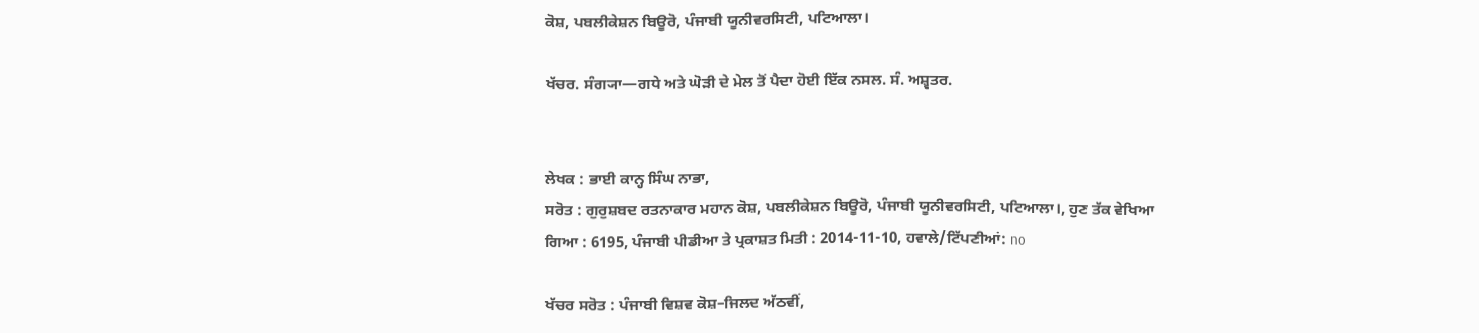ਕੋਸ਼, ਪਬਲੀਕੇਸ਼ਨ ਬਿਊਰੋ, ਪੰਜਾਬੀ ਯੂਨੀਵਰਸਿਟੀ, ਪਟਿਆਲਾ।

ਖੱਚਰ. ਸੰਗ੍ਯਾ—ਗਧੇ ਅਤੇ ਘੋੜੀ ਦੇ ਮੇਲ ਤੋਂ ਪੈਦਾ ਹੋਈ ਇੱਕ ਨਸਲ. ਸੰ. ਅਸ਼੍ਵਤਰ.


ਲੇਖਕ : ਭਾਈ ਕਾਨ੍ਹ ਸਿੰਘ ਨਾਭਾ,
ਸਰੋਤ : ਗੁਰੁਸ਼ਬਦ ਰਤਨਾਕਾਰ ਮਹਾਨ ਕੋਸ਼, ਪਬਲੀਕੇਸ਼ਨ ਬਿਊਰੋ, ਪੰਜਾਬੀ ਯੂਨੀਵਰਸਿਟੀ, ਪਟਿਆਲਾ।, ਹੁਣ ਤੱਕ ਵੇਖਿਆ ਗਿਆ : 6195, ਪੰਜਾਬੀ ਪੀਡੀਆ ਤੇ ਪ੍ਰਕਾਸ਼ਤ ਮਿਤੀ : 2014-11-10, ਹਵਾਲੇ/ਟਿੱਪਣੀਆਂ: no

ਖੱਚਰ ਸਰੋਤ : ਪੰਜਾਬੀ ਵਿਸ਼ਵ ਕੋਸ਼–ਜਿਲਦ ਅੱਠਵੀਂ,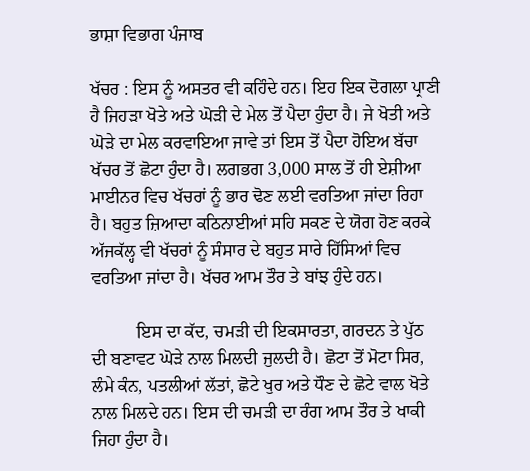ਭਾਸ਼ਾ ਵਿਭਾਗ ਪੰਜਾਬ

ਖੱਚਰ : ਇਸ ਨੂੰ ਅਸਤਰ ਵੀ ਕਹਿੰਦੇ ਹਨ। ਇਹ ਇਕ ਦੋਗਲਾ ਪ੍ਰਾਣੀ ਹੈ ਜਿਹੜਾ ਖੋਤੇ ਅਤੇ ਘੋੜੀ ਦੇ ਮੇਲ ਤੋਂ ਪੈਦਾ ਹੁੰਦਾ ਹੈ। ਜੇ ਖੋਤੀ ਅਤੇ ਘੋੜੇ ਦਾ ਮੇਲ ਕਰਵਾਇਆ ਜਾਵੇ ਤਾਂ ਇਸ ਤੋਂ ਪੈਦਾ ਹੋਇਅ ਬੱਚਾ ਖੱਚਰ ਤੋਂ ਛੋਟਾ ਹੁੰਦਾ ਹੈ। ਲਗਭਗ 3,000 ਸਾਲ ਤੋਂ ਹੀ ਏਸ਼ੀਆ ਮਾਈਨਰ ਵਿਚ ਖੱਚਰਾਂ ਨੂੰ ਭਾਰ ਢੋਣ ਲਈ ਵਰਤਿਆ ਜਾਂਦਾ ਰਿਹਾ ਹੈ। ਬਹੁਤ ਜ਼ਿਆਦਾ ਕਠਿਨਾਈਆਂ ਸਹਿ ਸਕਣ ਦੇ ਯੋਗ ਹੋਣ ਕਰਕੇ ਅੱਜਕੱਲ੍ਹ ਵੀ ਖੱਚਰਾਂ ਨੂੰ ਸੰਸਾਰ ਦੇ ਬਹੁਤ ਸਾਰੇ ਹਿੱਸਿਆਂ ਵਿਚ ਵਰਤਿਆ ਜਾਂਦਾ ਹੈ। ਖੱਚਰ ਆਮ ਤੌਰ ਤੇ ਬਾਂਝ ਹੁੰਦੇ ਹਨ।

          ਇਸ ਦਾ ਕੱਦ, ਚਮੜੀ ਦੀ ਇਕਸਾਰਤਾ, ਗਰਦਨ ਤੇ ਪੁੱਠ ਦੀ ਬਣਾਵਟ ਘੋੜੇ ਨਾਲ ਮਿਲਦੀ ਜੁਲਦੀ ਹੈ। ਛੋਟਾ ਤੋਂ ਮੋਟਾ ਸਿਰ, ਲੰਮੇ ਕੰਨ, ਪਤਲੀਆਂ ਲੱਤਾਂ, ਛੋਟੇ ਖੁਰ ਅਤੇ ਧੌਣ ਦੇ ਛੋਟੇ ਵਾਲ ਖੋਤੇ ਨਾਲ ਮਿਲਦੇ ਹਨ। ਇਸ ਦੀ ਚਮੜੀ ਦਾ ਰੰਗ ਆਮ ਤੌਰ ਤੇ ਖਾਕੀ ਜਿਹਾ ਹੁੰਦਾ ਹੈ।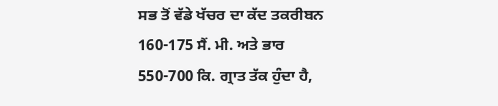ਸਭ ਤੋਂ ਵੱਡੇ ਖੱਚਰ ਦਾ ਕੱਦ ਤਕਰੀਬਨ 160-175 ਸੈਂ. ਮੀ. ਅਤੇ ਭਾਰ 550-700 ਕਿ. ਗ੍ਰਾਤ ਤੱਕ ਹੁੰਦਾ ਹੈ,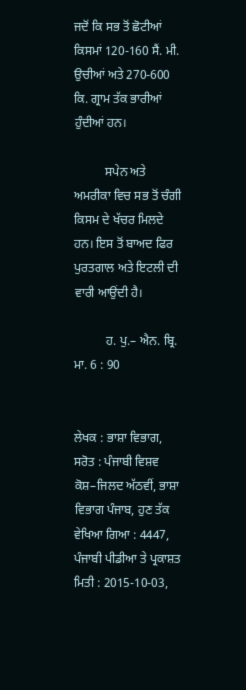ਜਦੋਂ ਕਿ ਸਭ ਤੋਂ ਛੋਟੀਆਂ ਕਿਸਮਾਂ 120-160 ਸੈਂ. ਮੀ. ਉਚੀਆਂ ਅਤੇ 270-600 ਕਿ. ਗ੍ਰਾਮ ਤੱਕ ਭਾਰੀਆਂ ਹੁੰਦੀਆਂ ਹਨ।

          ਸਪੇਨ ਅਤੇ ਅਮਰੀਕਾ ਵਿਚ ਸਭ ਤੋਂ ਚੰਗੀ ਕਿਸਮ ਦੇ ਖੱਚਰ ਮਿਲਦੇ ਹਨ। ਇਸ ਤੋਂ ਬਾਅਦ ਫਿਰ ਪੁਰਤਗਾਲ ਅਤੇ ਇਟਲੀ ਦੀ ਵਾਰੀ ਆਉਂਦੀ ਹੈ।

          ਹ. ਪੁ.– ਐਨ. ਬ੍ਰਿ. ਮਾ. 6 : 90


ਲੇਖਕ : ਭਾਸ਼ਾ ਵਿਭਾਗ,
ਸਰੋਤ : ਪੰਜਾਬੀ ਵਿਸ਼ਵ ਕੋਸ਼–ਜਿਲਦ ਅੱਠਵੀਂ, ਭਾਸ਼ਾ ਵਿਭਾਗ ਪੰਜਾਬ, ਹੁਣ ਤੱਕ ਵੇਖਿਆ ਗਿਆ : 4447, ਪੰਜਾਬੀ ਪੀਡੀਆ ਤੇ ਪ੍ਰਕਾਸ਼ਤ ਮਿਤੀ : 2015-10-03,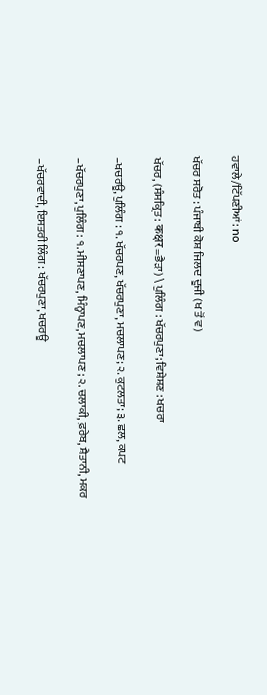ਹਵਾਲੇ/ਟਿੱਪਣੀਆਂ: no

ਖੱਚਰ ਸਰੋਤ : ਪੰਜਾਬੀ ਕੋਸ਼ ਜਿਲਦ ਦੂਜੀ (ਖ ਤੋਂ ਵ)

ਖੱਚਰ, (ਸੰਸਕ੍ਰਿਤ : कक्षर=ਭੈੜਾ) \ ਪੁਲਿੰਗ : ਖੱਚਰਪੁਣਾ; ਵਿਸ਼ੇਸ਼ਣ : ਖਚਰਾ

–ਖਚਰਊ, ਪੁਲਿੰਗ : ੧. ਖੱਚਰਪਣ, ਖੱਚਰਪੁਣਾ, ਮਚਲਾਪਣ; ੨. ਕੁਟਲਤਾ; ੩. ਛਲ, ਕਪਟ

–ਖੱਚਰਪੁਣਾ, ਪੁਲਿੰਗ : ੧. ਮੀਸਣਾਪਣ, ਮਿੰਨ੍ਹਾਪਣ, ਮਚਲਾਪਣ ; ੨. ਚਲਾਕੀ, ਫ਼ਰੇਬ, ਸ਼ੈਤਾਨੀ, ਮਕਰ

–ਖੱਚਰਵਾਦੀ, ਇਸਤਰੀ ਲਿੰਗ : ਖੱਚਰਪੁਣਾ, ਖਚਰਊ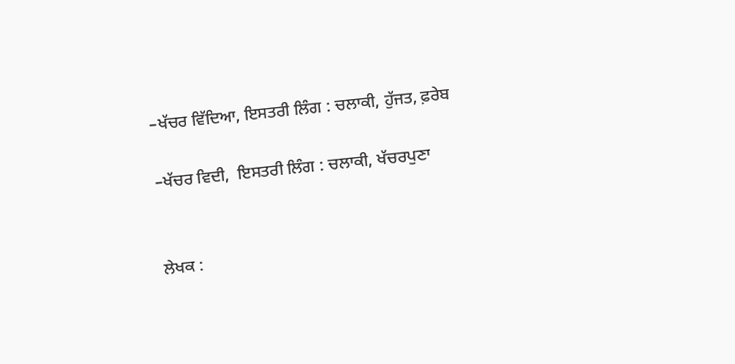–ਖੱਚਰ ਵਿੱਦਿਆ, ਇਸਤਰੀ ਲਿੰਗ : ਚਲਾਕੀ, ਹੁੱਜਤ, ਫ਼ਰੇਬ

–ਖੱਚਰ ਵਿਦੀ,  ਇਸਤਰੀ ਲਿੰਗ : ਚਲਾਕੀ, ਖੱਚਰਪੁਣਾ


ਲੇਖਕ :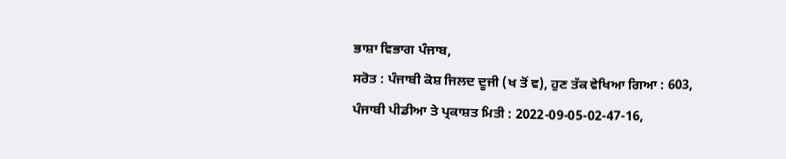ਭਾਸ਼ਾ ਵਿਭਾਗ ਪੰਜਾਬ,
ਸਰੋਤ : ਪੰਜਾਬੀ ਕੋਸ਼ ਜਿਲਦ ਦੂਜੀ (ਖ ਤੋਂ ਵ), ਹੁਣ ਤੱਕ ਵੇਖਿਆ ਗਿਆ : 603, ਪੰਜਾਬੀ ਪੀਡੀਆ ਤੇ ਪ੍ਰਕਾਸ਼ਤ ਮਿਤੀ : 2022-09-05-02-47-16,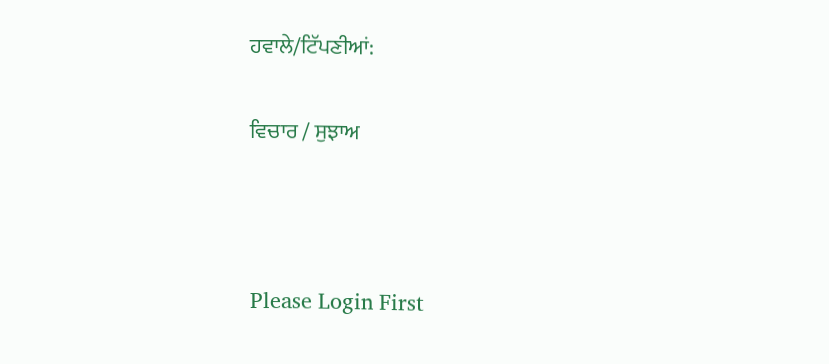ਹਵਾਲੇ/ਟਿੱਪਣੀਆਂ:

ਵਿਚਾਰ / ਸੁਝਾਅ



Please Login First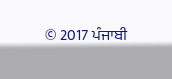© 2017 ਪੰਜਾਬੀ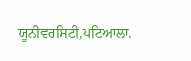ਯੂਨੀਵਰਸਿਟੀ,ਪਟਿਆਲਾ.